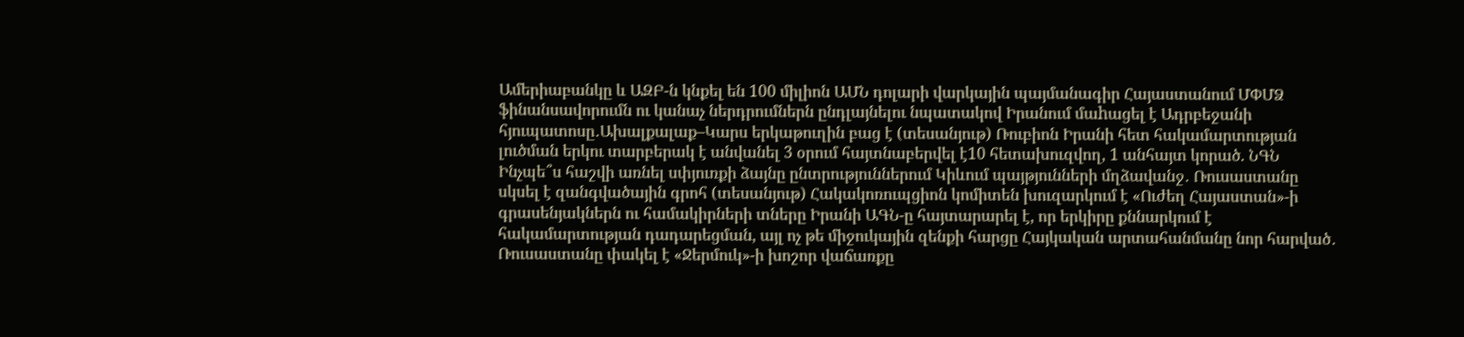Ամերիաբանկը և ԱԶԲ-ն կնքել են 100 միլիոն ԱՄՆ դոլարի վարկային պայմանագիր Հայաստանում ՄՓՄՁ ֆինանսավորումն ու կանաչ ներդրումներն ընդլայնելու նպատակով Իրանում մաhացել է Ադրբեջանի հյուպատոսը․Ախալքալաք–Կարս երկաթուղին բաց է (տեսանյութ) Ռուբիոն Իրանի հետ հակամարտության լուծման երկու տարբերակ է անվանել 3 օրում հայտնաբերվել է10 հետախուզվող, 1 անհայտ կորած. ՆԳՆ Ինչպե՞ս հաշվի առնել սփյուռքի ձայնը ընտրություններում Կիևում պայթյունների մղձավանջ․ Ռուսաստանը սկսել է զանգվածային գրոհ (տեսանյութ) Հակակոռուպցիոն կոմիտեն խուզարկում է «Ուժեղ Հայաստան»-ի գրասենյակներն ու համակիրների տները Իրանի ԱԳՆ-ը հայտարարել է, որ երկիրը քննարկում է հակամարտության դադարեցման, այլ ոչ թե միջուկային զենքի հարցը Հայկական արտահանմանը նոր հարված․ Ռուսաստանը փակել է «Ջերմուկ»-ի խոշոր վաճառքը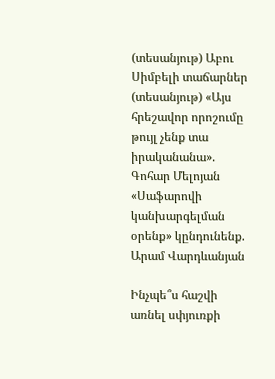(տեսանյութ) Աբու Սիմբելի տաճարներ (տեսանյութ) «Այս հրեշավոր որոշումը թույլ չենք տա իրականանա». Գոհար Մելոյան «Սաֆարովի կանխարգելման օրենք» կընդունենք. Արամ Վարդևանյան

Ինչպե՞ս հաշվի առնել սփյուռքի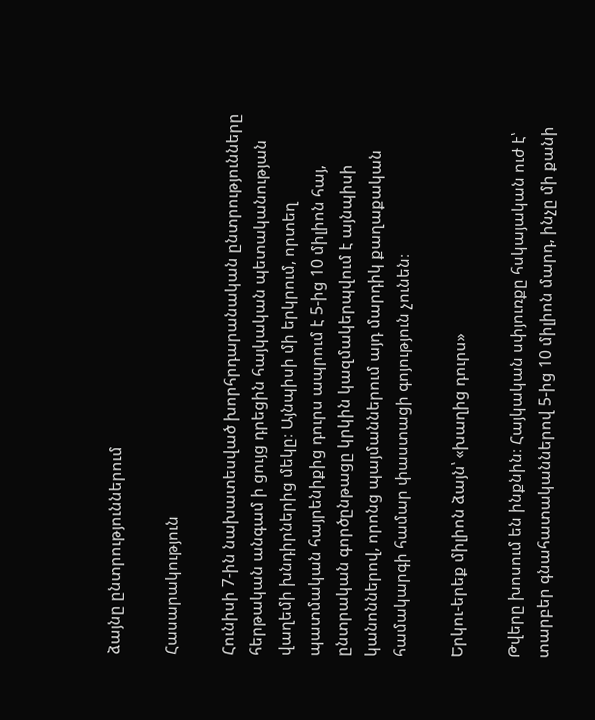ձայնը ընտրություններում

Հասարակություն

Հունիսի 7-ին նախատեսված խորհրդարանական ընտրությունները հերթական անգամ ի ցույց դրեցին հայկական պետականության վաղեմի խնդիրներից մեկը։ Այնպիսի մի երկրում, որտեղ պատմական հայրենիքից դուրս ապրում է 5-ից 10 միլիոն հայ, ընտրական գործընթացը կրկին կազմակերպվում է այնպիսի կանոններով, որոնց պայմաններում այդ մարդիկ քաղաքական համակարգի համար փաստացի գոյություն չունեն։

Երկու-երեք միլիոն ձայն՝ «խաղից դուրս»

Թվերը խոսում են ինքնին։ Հայկական սփյուռքը հսկայական ուժ է՝ տարբեր գնահատականներով 5-ից 10 միլիոն մարդ, ինչը մի քանի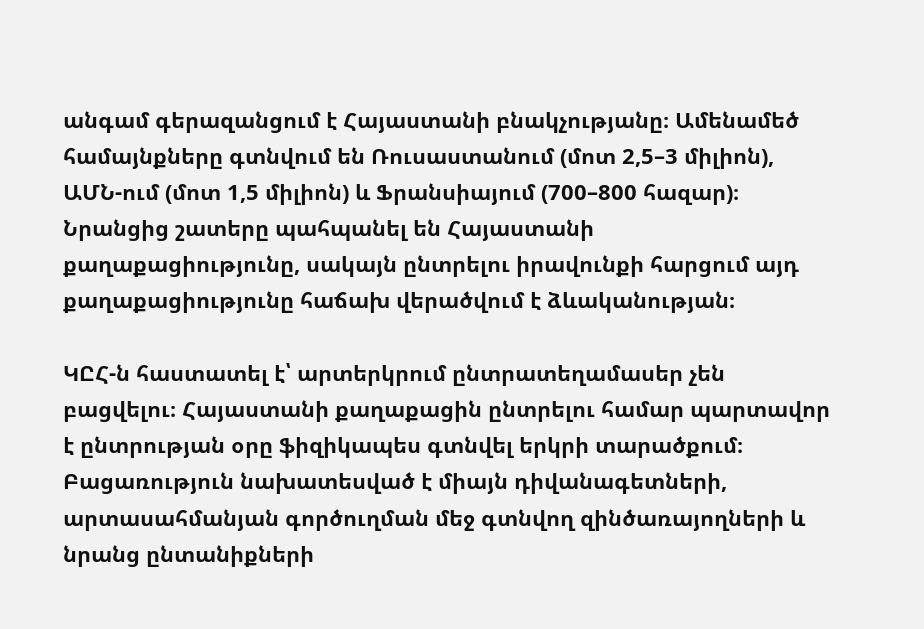անգամ գերազանցում է Հայաստանի բնակչությանը։ Ամենամեծ համայնքները գտնվում են Ռուսաստանում (մոտ 2,5–3 միլիոն), ԱՄՆ-ում (մոտ 1,5 միլիոն) և Ֆրանսիայում (700–800 հազար)։ Նրանցից շատերը պահպանել են Հայաստանի քաղաքացիությունը, սակայն ընտրելու իրավունքի հարցում այդ քաղաքացիությունը հաճախ վերածվում է ձևականության։

ԿԸՀ-ն հաստատել է՝ արտերկրում ընտրատեղամասեր չեն բացվելու։ Հայաստանի քաղաքացին ընտրելու համար պարտավոր է ընտրության օրը ֆիզիկապես գտնվել երկրի տարածքում։ Բացառություն նախատեսված է միայն դիվանագետների, արտասահմանյան գործուղման մեջ գտնվող զինծառայողների և նրանց ընտանիքների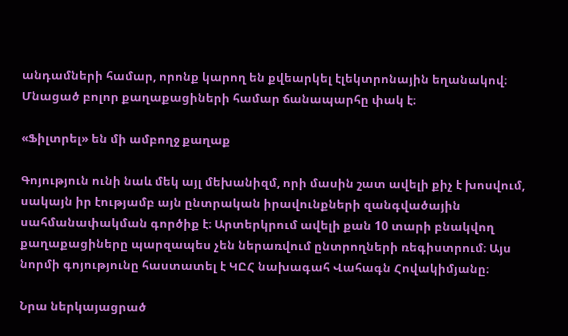անդամների համար, որոնք կարող են քվեարկել էլեկտրոնային եղանակով։ Մնացած բոլոր քաղաքացիների համար ճանապարհը փակ է։

«Ֆիլտրել» են մի ամբողջ քաղաք

Գոյություն ունի նաև մեկ այլ մեխանիզմ, որի մասին շատ ավելի քիչ է խոսվում, սակայն իր էությամբ այն ընտրական իրավունքների զանգվածային սահմանափակման գործիք է։ Արտերկրում ավելի քան 10 տարի բնակվող քաղաքացիները պարզապես չեն ներառվում ընտրողների ռեգիստրում։ Այս նորմի գոյությունը հաստատել է ԿԸՀ նախագահ Վահագն Հովակիմյանը։

Նրա ներկայացրած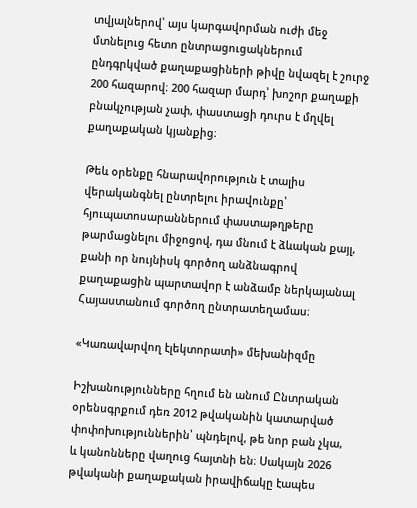տվյալներով՝ այս կարգավորման ուժի մեջ մտնելուց հետո ընտրացուցակներում ընդգրկված քաղաքացիների թիվը նվազել է շուրջ 200 հազարով։ 200 հազար մարդ՝ խոշոր քաղաքի բնակչության չափ, փաստացի դուրս է մղվել քաղաքական կյանքից։

Թեև օրենքը հնարավորություն է տալիս վերականգնել ընտրելու իրավունքը՝ հյուպատոսարաններում փաստաթղթերը թարմացնելու միջոցով, դա մնում է ձևական քայլ, քանի որ նույնիսկ գործող անձնագրով քաղաքացին պարտավոր է անձամբ ներկայանալ Հայաստանում գործող ընտրատեղամաս։

«Կառավարվող էլեկտորատի» մեխանիզմը

Իշխանությունները հղում են անում Ընտրական օրենսգրքում դեռ 2012 թվականին կատարված փոփոխություններին՝ պնդելով, թե նոր բան չկա, և կանոնները վաղուց հայտնի են։ Սակայն 2026 թվականի քաղաքական իրավիճակը էապես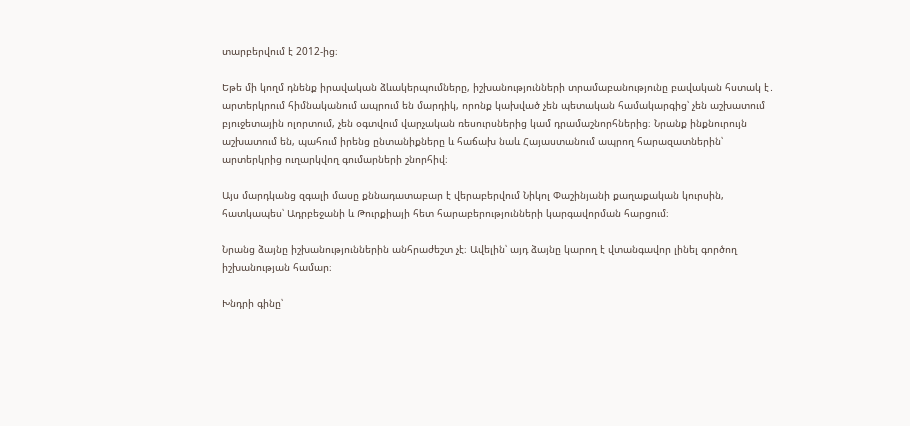տարբերվում է 2012-ից։

Եթե մի կողմ դնենք իրավական ձևակերպումները, իշխանությունների տրամաբանությունը բավական հստակ է․ արտերկրում հիմնականում ապրում են մարդիկ, որոնք կախված չեն պետական համակարգից՝ չեն աշխատում բյուջետային ոլորտում, չեն օգտվում վարչական ռեսուրսներից կամ դրամաշնորհներից։ Նրանք ինքնուրույն աշխատում են, պահում իրենց ընտանիքները և հաճախ նաև Հայաստանում ապրող հարազատներին՝ արտերկրից ուղարկվող գումարների շնորհիվ։

Այս մարդկանց զգալի մասը քննադատաբար է վերաբերվում Նիկոլ Փաշինյանի քաղաքական կուրսին, հատկապես՝ Ադրբեջանի և Թուրքիայի հետ հարաբերությունների կարգավորման հարցում։

Նրանց ձայնը իշխանություններին անհրաժեշտ չէ։ Ավելին՝ այդ ձայնը կարող է վտանգավոր լինել գործող իշխանության համար։

Խնդրի գինը՝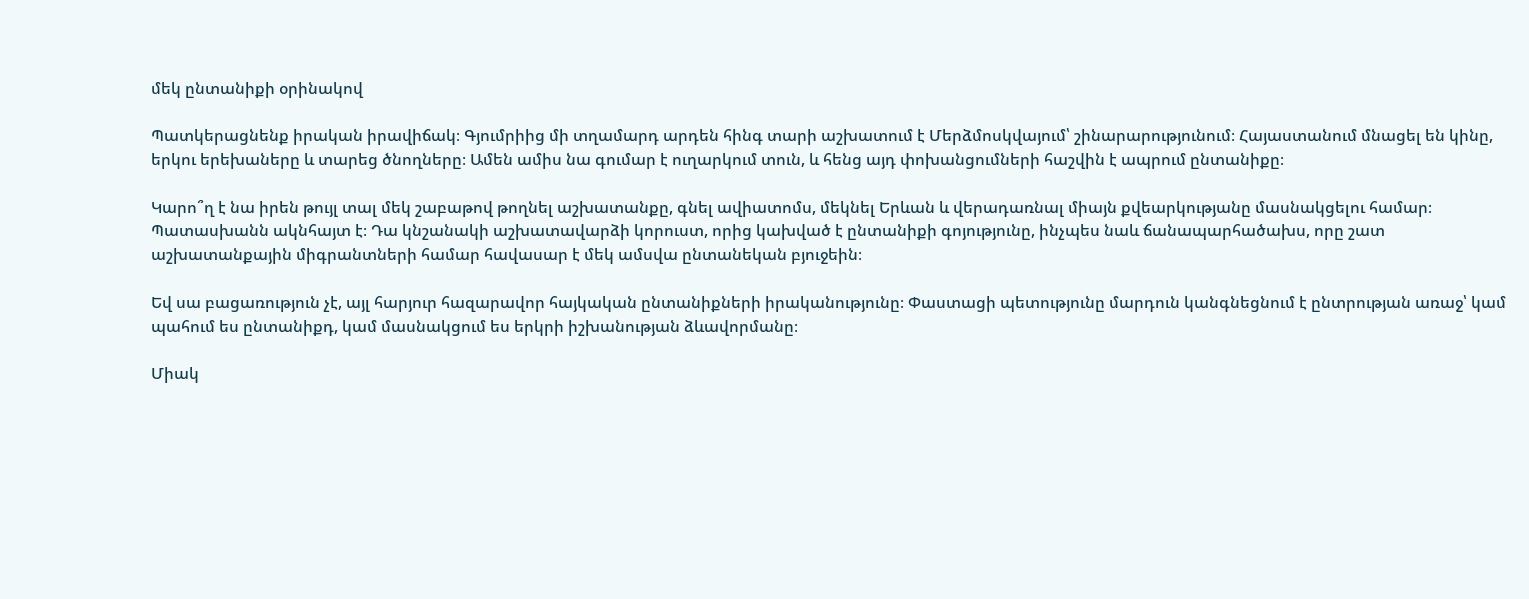մեկ ընտանիքի օրինակով

Պատկերացնենք իրական իրավիճակ։ Գյումրիից մի տղամարդ արդեն հինգ տարի աշխատում է Մերձմոսկվայում՝ շինարարությունում։ Հայաստանում մնացել են կինը, երկու երեխաները և տարեց ծնողները։ Ամեն ամիս նա գումար է ուղարկում տուն, և հենց այդ փոխանցումների հաշվին է ապրում ընտանիքը։

Կարո՞ղ է նա իրեն թույլ տալ մեկ շաբաթով թողնել աշխատանքը, գնել ավիատոմս, մեկնել Երևան և վերադառնալ միայն քվեարկությանը մասնակցելու համար։ Պատասխանն ակնհայտ է։ Դա կնշանակի աշխատավարձի կորուստ, որից կախված է ընտանիքի գոյությունը, ինչպես նաև ճանապարհածախս, որը շատ աշխատանքային միգրանտների համար հավասար է մեկ ամսվա ընտանեկան բյուջեին։

Եվ սա բացառություն չէ, այլ հարյուր հազարավոր հայկական ընտանիքների իրականությունը։ Փաստացի պետությունը մարդուն կանգնեցնում է ընտրության առաջ՝ կամ պահում ես ընտանիքդ, կամ մասնակցում ես երկրի իշխանության ձևավորմանը։

Միակ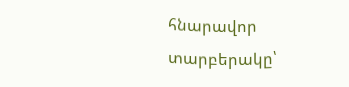հնարավոր տարբերակը՝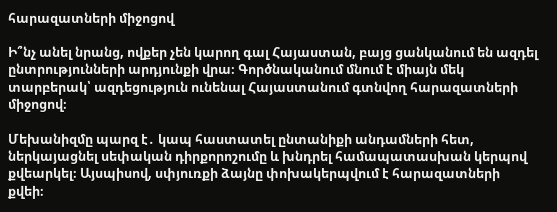հարազատների միջոցով

Ի՞նչ անել նրանց, ովքեր չեն կարող գալ Հայաստան, բայց ցանկանում են ազդել ընտրությունների արդյունքի վրա։ Գործնականում մնում է միայն մեկ տարբերակ՝ ազդեցություն ունենալ Հայաստանում գտնվող հարազատների միջոցով։

Մեխանիզմը պարզ է․ կապ հաստատել ընտանիքի անդամների հետ, ներկայացնել սեփական դիրքորոշումը և խնդրել համապատասխան կերպով քվեարկել։ Այսպիսով, սփյուռքի ձայնը փոխակերպվում է հարազատների քվեի։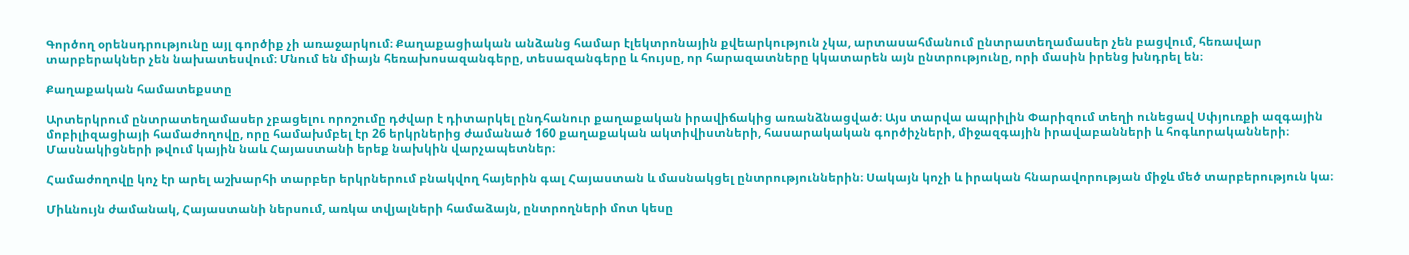Գործող օրենսդրությունը այլ գործիք չի առաջարկում։ Քաղաքացիական անձանց համար էլեկտրոնային քվեարկություն չկա, արտասահմանում ընտրատեղամասեր չեն բացվում, հեռավար տարբերակներ չեն նախատեսվում։ Մնում են միայն հեռախոսազանգերը, տեսազանգերը և հույսը, որ հարազատները կկատարեն այն ընտրությունը, որի մասին իրենց խնդրել են։

Քաղաքական համատեքստը

Արտերկրում ընտրատեղամասեր չբացելու որոշումը դժվար է դիտարկել ընդհանուր քաղաքական իրավիճակից առանձնացված։ Այս տարվա ապրիլին Փարիզում տեղի ունեցավ Սփյուռքի ազգային մոբիլիզացիայի համաժողովը, որը համախմբել էր 26 երկրներից ժամանած 160 քաղաքական ակտիվիստների, հասարակական գործիչների, միջազգային իրավաբանների և հոգևորականների։ Մասնակիցների թվում կային նաև Հայաստանի երեք նախկին վարչապետներ։

Համաժողովը կոչ էր արել աշխարհի տարբեր երկրներում բնակվող հայերին գալ Հայաստան և մասնակցել ընտրություններին։ Սակայն կոչի և իրական հնարավորության միջև մեծ տարբերություն կա։

Միևնույն ժամանակ, Հայաստանի ներսում, առկա տվյալների համաձայն, ընտրողների մոտ կեսը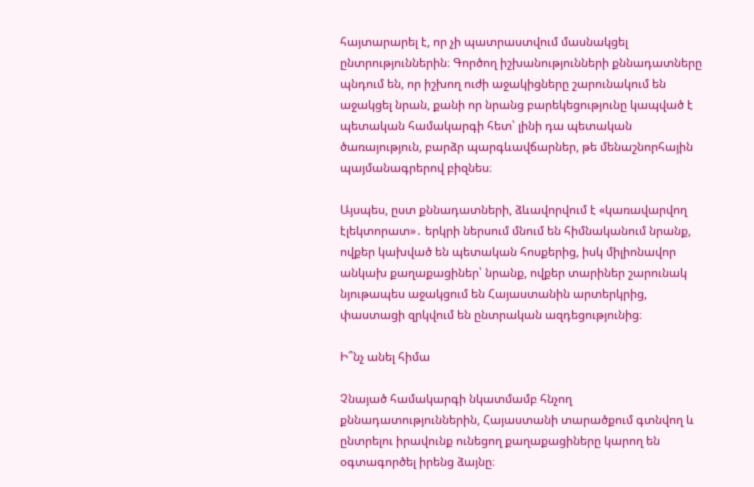հայտարարել է, որ չի պատրաստվում մասնակցել ընտրություններին։ Գործող իշխանությունների քննադատները պնդում են, որ իշխող ուժի աջակիցները շարունակում են աջակցել նրան, քանի որ նրանց բարեկեցությունը կապված է պետական համակարգի հետ՝ լինի դա պետական ծառայություն, բարձր պարգևավճարներ, թե մենաշնորհային պայմանագրերով բիզնես։

Այսպես, ըստ քննադատների, ձևավորվում է «կառավարվող էլեկտորատ»․ երկրի ներսում մնում են հիմնականում նրանք, ովքեր կախված են պետական հոսքերից, իսկ միլիոնավոր անկախ քաղաքացիներ՝ նրանք, ովքեր տարիներ շարունակ նյութապես աջակցում են Հայաստանին արտերկրից, փաստացի զրկվում են ընտրական ազդեցությունից։

Ի՞նչ անել հիմա

Չնայած համակարգի նկատմամբ հնչող քննադատություններին, Հայաստանի տարածքում գտնվող և ընտրելու իրավունք ունեցող քաղաքացիները կարող են օգտագործել իրենց ձայնը։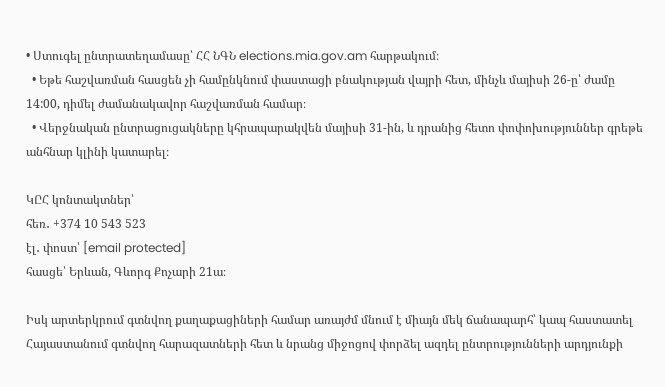• Ստուգել ընտրատեղամասը՝ ՀՀ ՆԳՆ elections.mia.gov.am հարթակում։
  • Եթե հաշվառման հասցեն չի համընկնում փաստացի բնակության վայրի հետ, մինչև մայիսի 26-ը՝ ժամը 14:00, դիմել ժամանակավոր հաշվառման համար։
  • Վերջնական ընտրացուցակները կհրապարակվեն մայիսի 31-ին, և դրանից հետո փոփոխություններ գրեթե անհնար կլինի կատարել։

ԿԸՀ կոնտակտներ՝
հեռ․ +374 10 543 523
էլ․ փոստ՝ [email protected]
հասցե՝ Երևան, Գևորգ Քոչարի 21ա։

Իսկ արտերկրում գտնվող քաղաքացիների համար առայժմ մնում է միայն մեկ ճանապարհ՝ կապ հաստատել Հայաստանում գտնվող հարազատների հետ և նրանց միջոցով փորձել ազդել ընտրությունների արդյունքի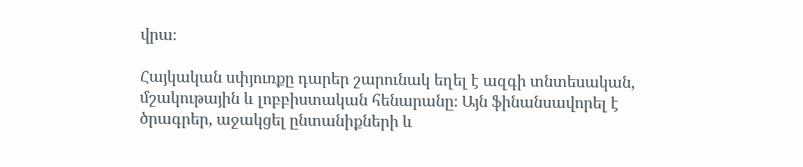վրա։

Հայկական սփյուռքը դարեր շարունակ եղել է ազգի տնտեսական, մշակութային և լոբբիստական հենարանը։ Այն ֆինանսավորել է ծրագրեր, աջակցել ընտանիքների և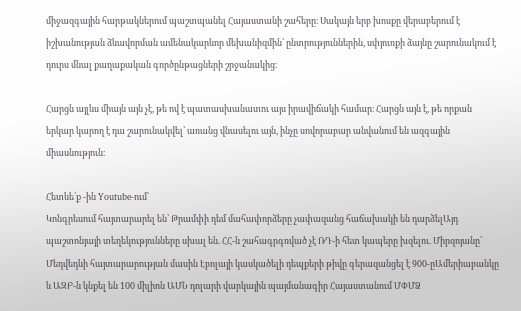միջազգային հարթակներում պաշտպանել Հայաստանի շահերը։ Սակայն երբ խոսքը վերաբերում է իշխանության ձևավորման ամենակարևոր մեխանիզմին՝ ընտրություններին, սփյուռքի ձայնը շարունակում է դուրս մնալ քաղաքական գործընթացների շրջանակից։

Հարցն այլևս միայն այն չէ, թե ով է պատասխանատու այս իրավիճակի համար։ Հարցն այն է, թե որքան երկար կարող է դա շարունակվել՝ առանց վնասելու այն, ինչը սովորաբար անվանում են ազգային միասնություն։

Հետևե՛ք -ին Youtube-ում`
Կոնգրեսում հայտարարել են՝ Թրամփի դեմ մահափորձերը չափազանց հաճախակի են դարձելԱյդ պաշտոնյայի տեղեկությունները սխալ են. ՀՀ-ն շահագրգռված չէ ՌԴ-ի հետ կապերը խզելու. Միրզոյանը՝ Մեդվեդևի հայտարարության մասին Էբոլայի կասկածելի դեպքերի թիվը գերազանցել է 900-ըԱմերիաբանկը և ԱԶԲ-ն կնքել են 100 միլիոն ԱՄՆ դոլարի վարկային պայմանագիր Հայաստանում ՄՓՄՁ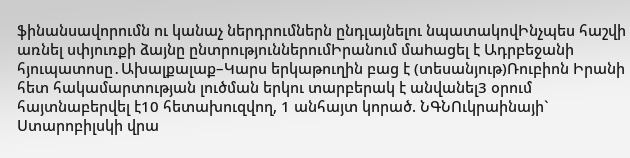ֆինանսավորումն ու կանաչ ներդրումներն ընդլայնելու նպատակովԻնչպես հաշվի առնել սփյուռքի ձայնը ընտրություններումԻրանում մաhացել է Ադրբեջանի հյուպատոսը․Ախալքալաք–Կարս երկաթուղին բաց է (տեսանյութ)Ռուբիոն Իրանի հետ հակամարտության լուծման երկու տարբերակ է անվանել3 օրում հայտնաբերվել է10 հետախուզվող, 1 անհայտ կորած. ՆԳՆՈւկրաինայի` Ստարոբիլսկի վրա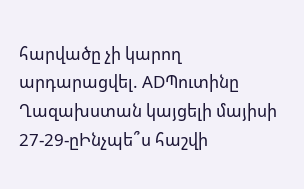հարվածը չի կարող արդարացվել. ADՊուտինը Ղազախստան կայցելի մայիսի 27-29-ըԻնչպե՞ս հաշվի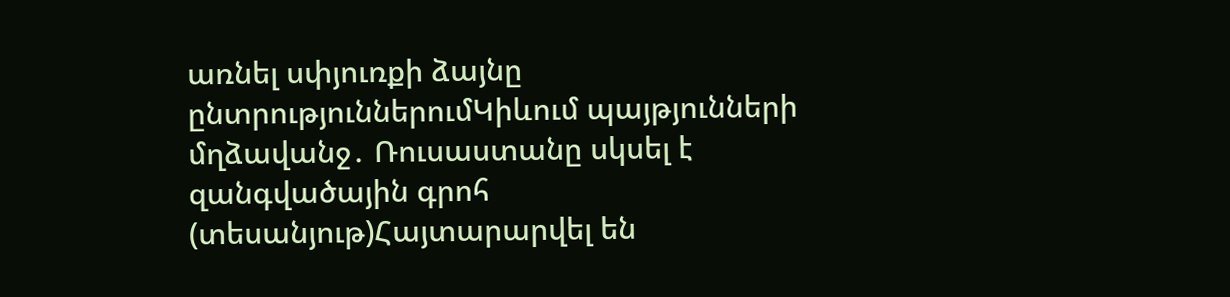առնել սփյուռքի ձայնը ընտրություններումԿիևում պայթյունների մղձավանջ․ Ռուսաստանը սկսել է զանգվածային գրոհ (տեսանյութ)Հայտարարվել են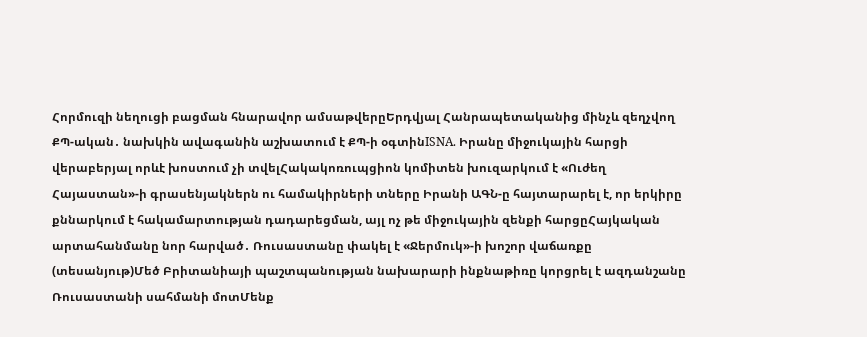Հորմուզի նեղուցի բացման հնարավոր ամսաթվերըԵրդվյալ Հանրապետականից մինչև զեղչվող ՔՊ-ական․ նախկին ավագանին աշխատում է ՔՊ-ի օգտինISNA. Իրանը միջուկային հարցի վերաբերյալ որևէ խոստում չի տվելՀակակոռուպցիոն կոմիտեն խուզարկում է «Ուժեղ Հայաստան»-ի գրասենյակներն ու համակիրների տները Իրանի ԱԳՆ-ը հայտարարել է, որ երկիրը քննարկում է հակամարտության դադարեցման, այլ ոչ թե միջուկային զենքի հարցըՀայկական արտահանմանը նոր հարված․ Ռուսաստանը փակել է «Ջերմուկ»-ի խոշոր վաճառքը (տեսանյութ)Մեծ Բրիտանիայի պաշտպանության նախարարի ինքնաթիռը կորցրել է ազդանշանը Ռուսաստանի սահմանի մոտՄենք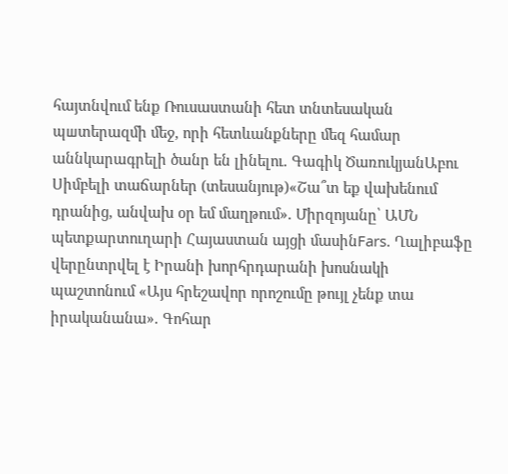հայտնվում ենք Ռուսաստանի հետ տնտեսական պшտերազմի մեջ, որի հետևանքները մեզ համար աննկարագրելի ծանր են լինելու. Գագիկ ԾառուկյանԱբու Սիմբելի տաճարներ (տեսանյութ)«Շա՞տ եք վախենում դրանից, անվախ օր եմ մաղթում». Միրզոյանը՝ ԱՄՆ պետքարտուղարի Հայաստան այցի մասինFars. Ղալիբաֆը վերընտրվել է Իրանի խորհրդարանի խոսնակի պաշտոնում «Այս հրեշավոր որոշումը թույլ չենք տա իրականանա». Գոհար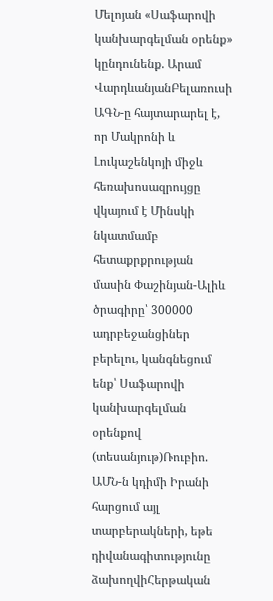Մելոյան «Սաֆարովի կանխարգելման օրենք» կընդունենք. Արամ ՎարդևանյանԲելառուսի ԱԳՆ-ը հայտարարել է, որ Մակրոնի և Լուկաշենկոյի միջև հեռախոսազրույցը վկայում է Մինսկի նկատմամբ հետաքրքրության մասին Փաշինյան-Ալիև ծրագիրը՝ 300000 ադրբեջանցիներ բերելու, կանգնեցում ենք՝ Սաֆարովի կանխարգելման օրենքով (տեսանյութ)Ռուբիո. ԱՄՆ-ն կդիմի Իրանի հարցում այլ տարբերակների, եթե դիվանագիտությունը ձախողվիՀերթական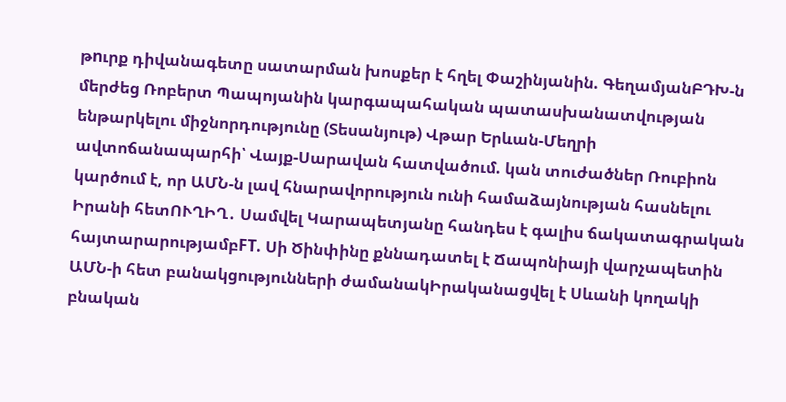թnւրք դիվանագետը սատարման խոսքեր է հղել Փաշինյանին. ԳեղամյանԲԴԽ-ն մերժեց Ռոբերտ Պապոյանին կարգապահական պատասխանատվության ենթարկելու միջնորդությունը (Տեսանյութ) Վթար Երևան-Մեղրի ավտոճանապարհի՝ Վայք-Սարավան հատվածում. կան տուժածներ Ռուբիոն կարծում է, որ ԱՄՆ-ն լավ հնարավորություն ունի համաձայնության հասնելու Իրանի հետՈՒՂԻՂ․ Սամվել Կարապետյանը հանդես է գալիս ճակատագրական հայտարարությամբFT. Սի Ծինփինը քննադատել է Ճապոնիայի վարչապետին ԱՄՆ-ի հետ բանակցությունների ժամանակԻրականացվել է Սևանի կողակի բնական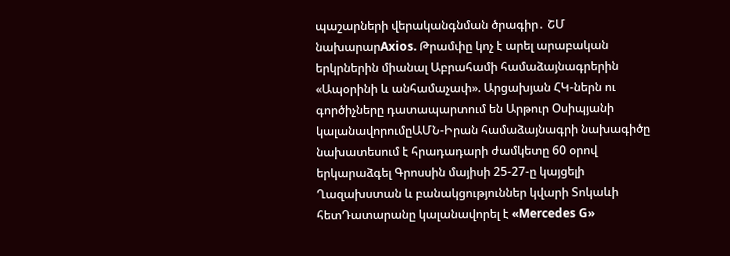պաշարների վերականգնման ծրագիր․ ՇՄ նախարարAxios. Թրամփը կոչ է արել արաբական երկրներին միանալ Աբրահամի համաձայնագրերին «Ապօրինի և անհամաչափ». Արցախյան ՀԿ-ներն ու գործիչները դատապարտում են Արթուր Օսիպյանի կալանավորումըԱՄՆ-Իրան համաձայնագրի նախագիծը նախատեսում է հրադադարի ժամկետը 60 օրով երկարաձգել Գրոսսին մայիսի 25-27-ը կայցելի Ղազախստան և բանակցություններ կվարի Տոկաևի հետԴատարանը կալանավորել է «Mercedes G»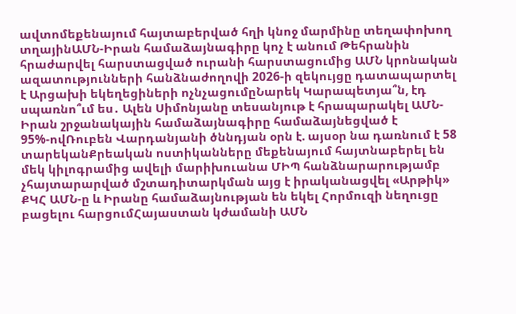ավտոմեքենայում հայտաբերված հղի կնոջ մարմինը տեղափոխող տղայինԱՄՆ-Իրան համաձայնագիրը կոչ է անում Թեհրանին հրաժարվել հարստացված ուրանի հարստացումից ԱՄՆ կրոնական ազատությունների հանձնաժողովի 2026-ի զեկույցը դատապարտել է Արցախի եկեղեցիների ոչնչացումըՆարեկ Կարապետյա՞ն, էդ սպառնո՞ւմ ես․ Ալեն Սիմոնյանը տեսանյութ է հրապարակել ԱՄՆ-Իրան շրջանակային համաձայնագիրը համաձայնեցված է 95%-ովՌուբեն Վարդանյանի ծննդյան օրն է. այսօր նա դառնում է 58 տարեկանՔրեական ոստիկանները մեքենայում հայտնաբերել են մեկ կիլոգրամից ավելի մարիխուանա ՄԻՊ հանձնարարությամբ չհայտարարված մշտադիտարկման այց է իրականացվել «Արթիկ» ՔԿՀ ԱՄՆ-ը և Իրանը համաձայնության են եկել Հորմուզի նեղուցը բացելու հարցումՀայաստան կժամանի ԱՄՆ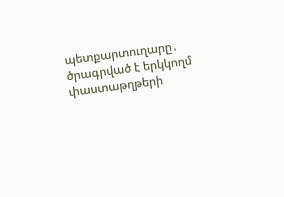պետքարտուղարը․ ծրագրված է երկկողմ փաստաթղթերի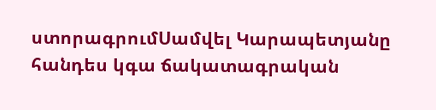ստորագրումՍամվել Կարապետյանը հանդես կգա ճակատագրական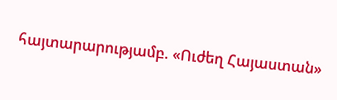հայտարարությամբ. «Ուժեղ Հայաստան»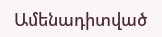Ամենադիտված